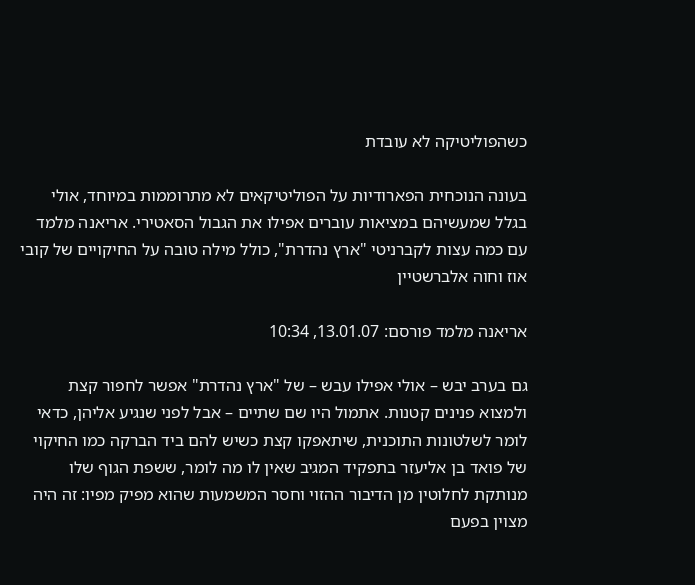כשהפוליטיקה לא עובדת

בעונה הנוכחית הפארודיות על הפוליטיקאים לא מתרוממות במיוחד, אולי בגלל שמעשיהם במציאות עוברים אפילו את הגבול הסאטירי. אריאנה מלמד עם כמה עצות לקברניטי "ארץ נהדרת", כולל מילה טובה על החיקויים של קובי אוז וחוה אלברשטיין

אריאנה מלמד פורסם: 13.01.07, 10:34

גם בערב יבש – אולי אפילו עבש – של "ארץ נהדרת" אפשר לחפור קצת ולמצוא פנינים קטנות. אתמול היו שם שתיים – אבל לפני שנגיע אליהן, כדאי לומר לשלטונות התוכנית, שיתאפקו קצת כשיש להם ביד הברקה כמו החיקוי של פואד בן אליעזר בתפקיד המגיב שאין לו מה לומר, ששפת הגוף שלו מנותקת לחלוטין מן הדיבור ההזוי וחסר המשמעות שהוא מפיק מפיו: זה היה מצוין בפעם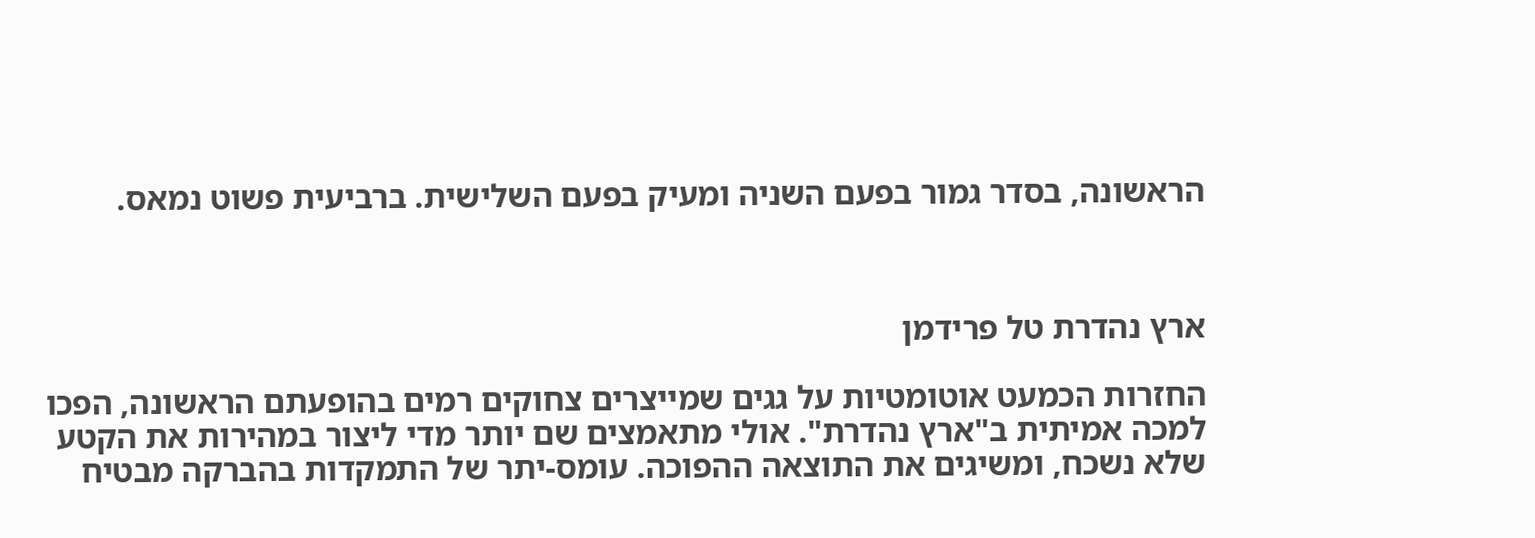הראשונה, בסדר גמור בפעם השניה ומעיק בפעם השלישית. ברביעית פשוט נמאס.



ארץ נהדרת טל פרידמן

החזרות הכמעט אוטומטיות על גגים שמייצרים צחוקים רמים בהופעתם הראשונה, הפכו למכה אמיתית ב"ארץ נהדרת". אולי מתאמצים שם יותר מדי ליצור במהירות את הקטע שלא נשכח, ומשיגים את התוצאה ההפוכה. עומס-יתר של התמקדות בהברקה מבטיח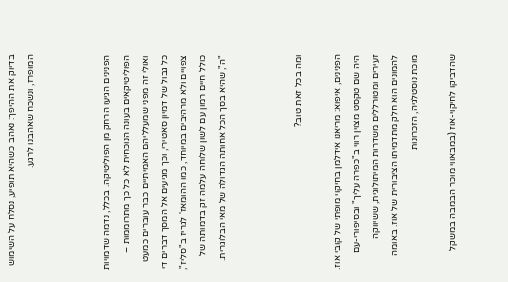בדיוק את ההיפך: נאהב כשהיא תופיע, נסלח על השימוש המופרז, ונשכח שאהבנו לרגע.



הפנינים הגיעו הרחק מן הפוליטיקה. בכלל, נדמה שדמויות הפוליטיקאים בעונה הנוכחית לא כל כך מתרוממות – ואולי זה מפני שמעלליהם האמיתיים כבר עוברים כמעט כל גבול של דמיון סאטירי, וכך מגיעים אל המסך דברים די צפויים ולא מרהיבים במיוחד, כמו ההומאז' לגריז ב"סליז", כולל חיים רמון עם לשון שלוחה עלמה זק בדמותה של "ה", שהיא בסך הכל אחותה הגדולה של מאי הבלוגרית.



ומה בכל זאת טוב?

הפנינים, איפוא: מריאנו אידלמן בחיקוי מופתי של קובי אוז. היה שם טקסט מצוין רווי ב"כפרה עליך" ובסיפורי-עם זעירים ומטורללים משדרות המיתולוגית, ששיווקה להמונים הוא חלק מתדמיתו הציבורית של אוז. באומה מוכת נוסטלגיה, הזכרונות

שהדביקו לחיקוי-אוז (במבאווי מוכר הבמבה במשקל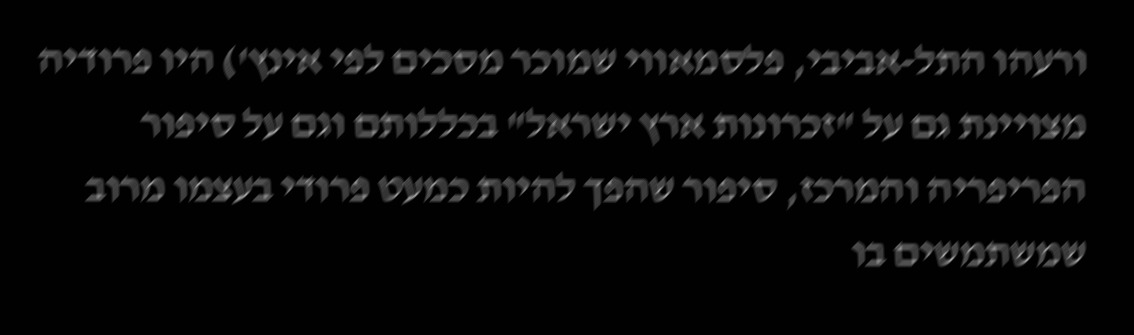ורעהו התל-אביבי, פלסמאווי שמוכר מסכים לפי אינץ') היו פרודיה מצויינת גם על "זכרונות ארץ ישראל" בכללותם וגם על סיפור הפריפריה והמרכז, סיפור שהפך להיות כמעט פרודי בעצמו מרוב שמשתמשים בו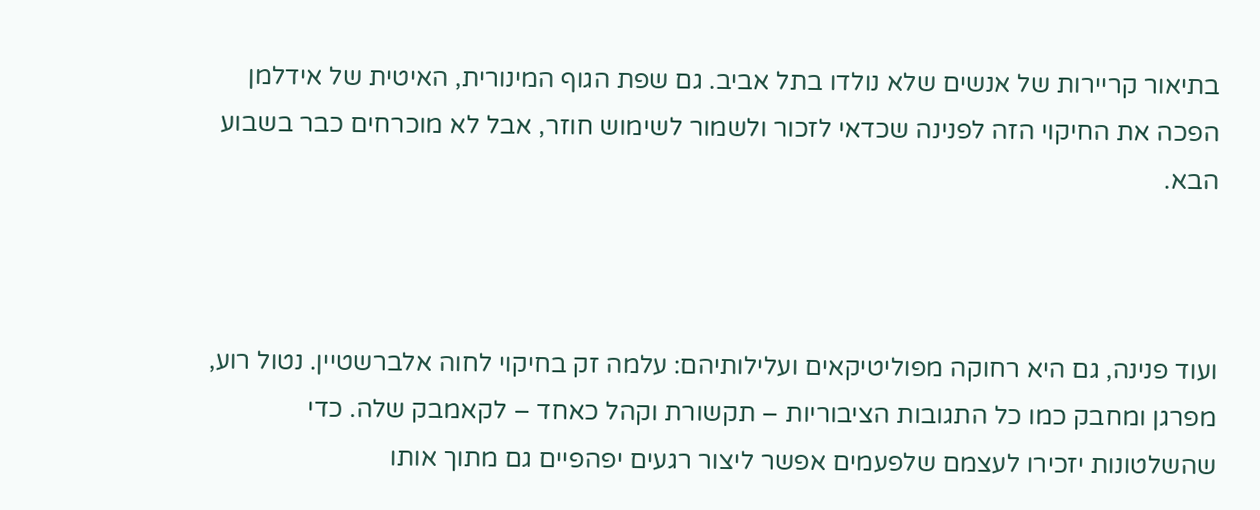בתיאור קריירות של אנשים שלא נולדו בתל אביב. גם שפת הגוף המינורית, האיטית של אידלמן הפכה את החיקוי הזה לפנינה שכדאי לזכור ולשמור לשימוש חוזר, אבל לא מוכרחים כבר בשבוע הבא.



ועוד פנינה, גם היא רחוקה מפוליטיקאים ועלילותיהם: עלמה זק בחיקוי לחוה אלברשטיין. נטול רוע, מפרגן ומחבק כמו כל התגובות הציבוריות – תקשורת וקהל כאחד – לקאמבק שלה. כדי שהשלטונות יזכירו לעצמם שלפעמים אפשר ליצור רגעים יפהפיים גם מתוך אותו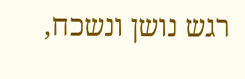רגש נושן ונשכח,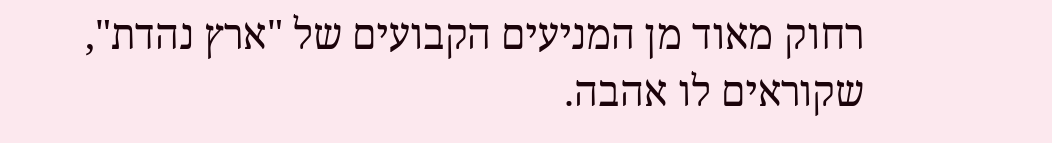רחוק מאוד מן המניעים הקבועים של "ארץ נהדת", שקוראים לו אהבה.